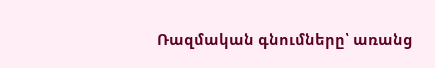Ռազմական գնումները՝ առանց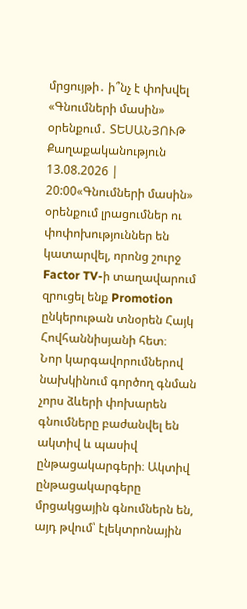մրցույթի․ ի՞նչ է փոխվել «Գնումների մասին» օրենքում․ ՏԵՍԱՆՅՈՒԹ
Քաղաքականություն
13.08.2026 | 20:00«Գնումների մասին» օրենքում լրացումներ ու փոփոխություններ են կատարվել, որոնց շուրջ Factor TV-ի տաղավարում զրուցել ենք Promotion ընկերութան տնօրեն Հայկ Հովհաննիսյանի հետ։
Նոր կարգավորումներով նախկինում գործող գնման չորս ձևերի փոխարեն գնումները բաժանվել են ակտիվ և պասիվ ընթացակարգերի։ Ակտիվ ընթացակարգերը մրցակցային գնումներն են, այդ թվում՝ էլեկտրոնային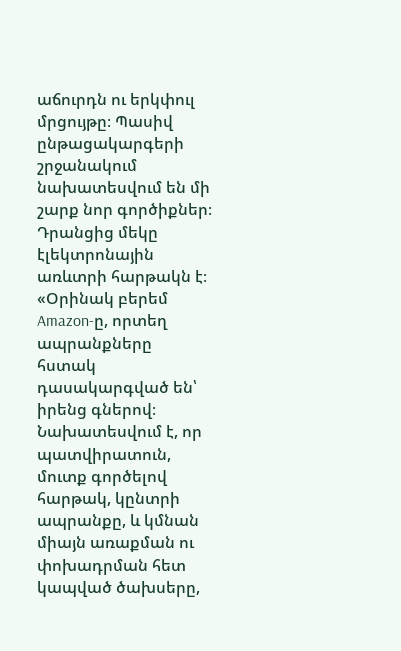աճուրդն ու երկփուլ մրցույթը։ Պասիվ ընթացակարգերի շրջանակում նախատեսվում են մի շարք նոր գործիքներ։ Դրանցից մեկը էլեկտրոնային առևտրի հարթակն է։
«Օրինակ բերեմ Amazon-ը, որտեղ ապրանքները հստակ դասակարգված են՝ իրենց գներով։ Նախատեսվում է, որ պատվիրատուն, մուտք գործելով հարթակ, կընտրի ապրանքը, և կմնան միայն առաքման ու փոխադրման հետ կապված ծախսերը,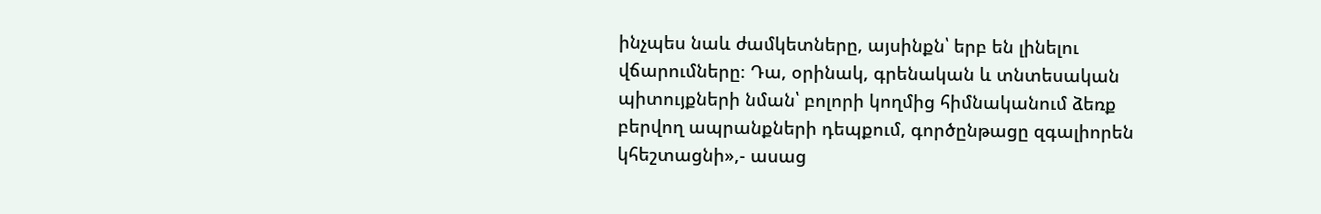ինչպես նաև ժամկետները, այսինքն՝ երբ են լինելու վճարումները։ Դա, օրինակ, գրենական և տնտեսական պիտույքների նման՝ բոլորի կողմից հիմնականում ձեռք բերվող ապրանքների դեպքում, գործընթացը զգալիորեն կհեշտացնի»,- ասաց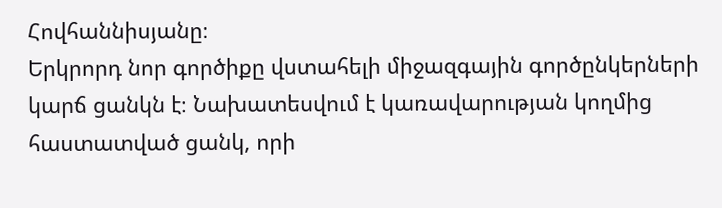Հովհաննիսյանը։
Երկրորդ նոր գործիքը վստահելի միջազգային գործընկերների կարճ ցանկն է։ Նախատեսվում է կառավարության կողմից հաստատված ցանկ, որի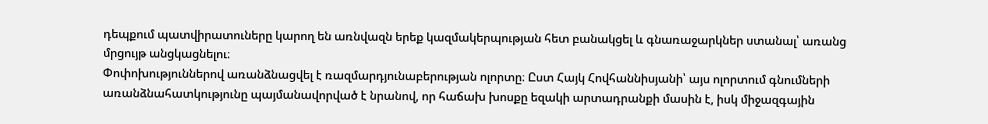դեպքում պատվիրատուները կարող են առնվազն երեք կազմակերպության հետ բանակցել և գնառաջարկներ ստանալ՝ առանց մրցույթ անցկացնելու։
Փոփոխություններով առանձնացվել է ռազմարդյունաբերության ոլորտը։ Ըստ Հայկ Հովհաննիսյանի՝ այս ոլորտում գնումների առանձնահատկությունը պայմանավորված է նրանով, որ հաճախ խոսքը եզակի արտադրանքի մասին է, իսկ միջազգային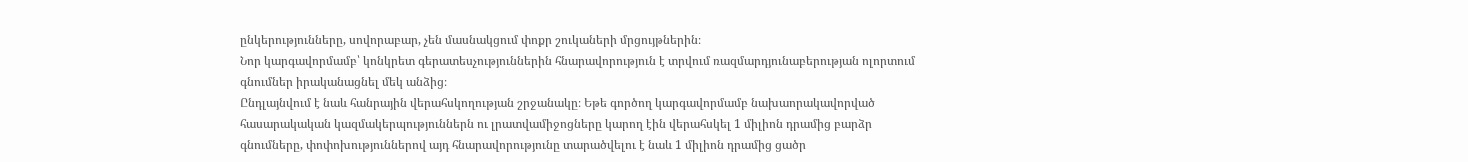ընկերությունները, սովորաբար, չեն մասնակցում փոքր շուկաների մրցույթներին։
Նոր կարգավորմամբ՝ կոնկրետ գերատեսչություններին հնարավորություն է տրվում ռազմարդյունաբերության ոլորտում գնումներ իրականացնել մեկ անձից։
Ընդլայնվում է նաև հանրային վերահսկողության շրջանակը։ Եթե գործող կարգավորմամբ նախաորակավորված հասարակական կազմակերպություններն ու լրատվամիջոցները կարող էին վերահսկել 1 միլիոն դրամից բարձր գնումները, փոփոխություններով այդ հնարավորությունը տարածվելու է նաև 1 միլիոն դրամից ցածր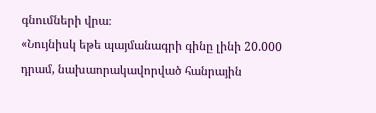գնումների վրա։
«Նույնիսկ եթե պայմանագրի գինը լինի 20.000 դրամ, նախաորակավորված հանրային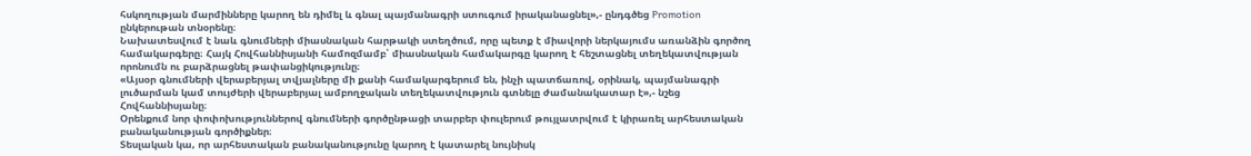հսկողության մարմինները կարող են դիմել և գնալ պայմանագրի ստուգում իրականացնել»,- ընդգծեց Promotion ընկերութան տնօրենը։
Նախատեսվում է նաև գնումների միասնական հարթակի ստեղծում, որը պետք է միավորի ներկայումս առանձին գործող համակարգերը։ Հայկ Հովհաննիսյանի համոզմամբ՝ միասնական համակարգը կարող է հեշտացնել տեղեկատվության որոնումն ու բարձրացնել թափանցիկությունը։
«Այսօր գնումների վերաբերյալ տվյալները մի քանի համակարգերում են, ինչի պատճառով, օրինակ, պայմանագրի լուծարման կամ տույժերի վերաբերյալ ամբողջական տեղեկատվություն գտնելը ժամանակատար է»,- նշեց Հովհաննիսյանը։
Օրենքում նոր փոփոխություններով գնումների գործընթացի տարբեր փուլերում թույլատրվում է կիրառել արհեստական բանականության գործիքներ։
Տեսլական կա, որ արհեստական բանականությունը կարող է կատարել նույնիսկ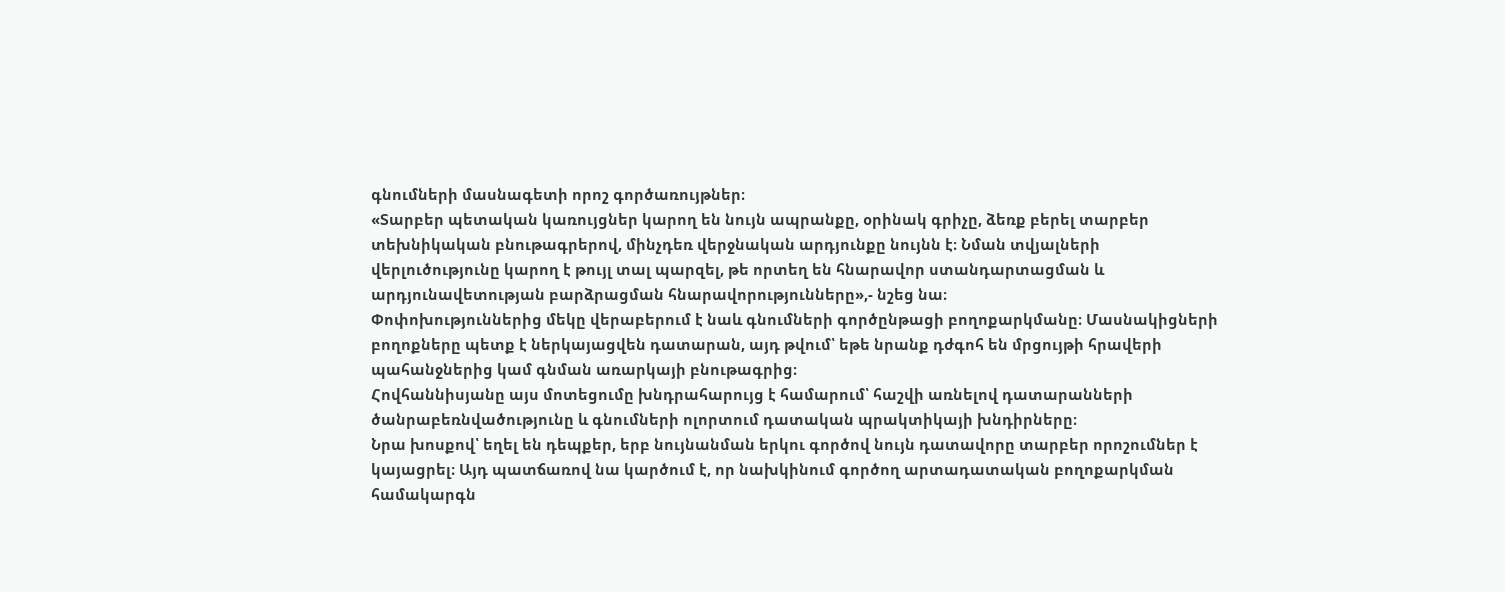գնումների մասնագետի որոշ գործառույթներ։
«Տարբեր պետական կառույցներ կարող են նույն ապրանքը, օրինակ գրիչը, ձեռք բերել տարբեր տեխնիկական բնութագրերով, մինչդեռ վերջնական արդյունքը նույնն է։ Նման տվյալների վերլուծությունը կարող է թույլ տալ պարզել, թե որտեղ են հնարավոր ստանդարտացման և արդյունավետության բարձրացման հնարավորությունները»,- նշեց նա։
Փոփոխություններից մեկը վերաբերում է նաև գնումների գործընթացի բողոքարկմանը։ Մասնակիցների բողոքները պետք է ներկայացվեն դատարան, այդ թվում՝ եթե նրանք դժգոհ են մրցույթի հրավերի պահանջներից կամ գնման առարկայի բնութագրից։
Հովհաննիսյանը այս մոտեցումը խնդրահարույց է համարում՝ հաշվի առնելով դատարանների ծանրաբեռնվածությունը և գնումների ոլորտում դատական պրակտիկայի խնդիրները։
Նրա խոսքով՝ եղել են դեպքեր, երբ նույնանման երկու գործով նույն դատավորը տարբեր որոշումներ է կայացրել։ Այդ պատճառով նա կարծում է, որ նախկինում գործող արտադատական բողոքարկման համակարգն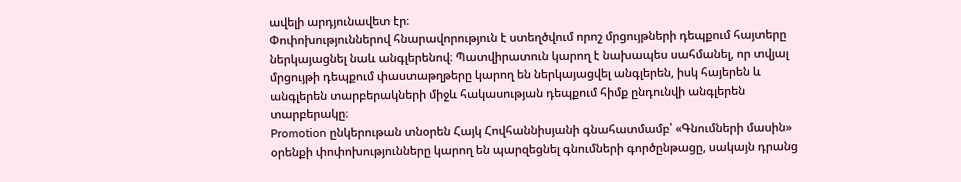ավելի արդյունավետ էր։
Փոփոխություններով հնարավորություն է ստեղծվում որոշ մրցույթների դեպքում հայտերը ներկայացնել նաև անգլերենով։ Պատվիրատուն կարող է նախապես սահմանել, որ տվյալ մրցույթի դեպքում փաստաթղթերը կարող են ներկայացվել անգլերեն, իսկ հայերեն և անգլերեն տարբերակների միջև հակասության դեպքում հիմք ընդունվի անգլերեն տարբերակը։
Promotion ընկերութան տնօրեն Հայկ Հովհաննիսյանի գնահատմամբ՝ «Գնումների մասին» օրենքի փոփոխությունները կարող են պարզեցնել գնումների գործընթացը, սակայն դրանց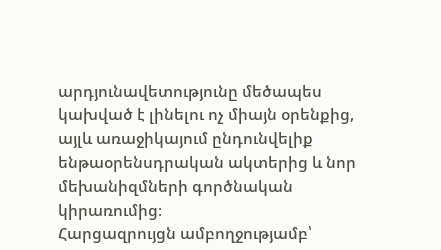արդյունավետությունը մեծապես կախված է լինելու ոչ միայն օրենքից, այլև առաջիկայում ընդունվելիք ենթաօրենսդրական ակտերից և նոր մեխանիզմների գործնական կիրառումից։
Հարցազրույցն ամբողջությամբ՝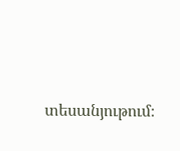տեսանյութում։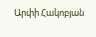Արփի Հակոբյան